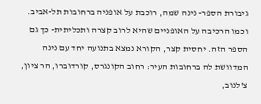גיבורת הספר- נינה שמה, רוכבת על אופניה ברחובות תל-אביב. וכמו הרכיבה על האופניים שהיא לרוב קצרה ותכליתית- כך גם הספר הזה. יחסית קצר, הקורא נמצא בתנועה יחד עם נינה המדוושת לה ברחובות העיר: רחוב הקונגרס, קורדוברו, הר ציון, צ'לנוב,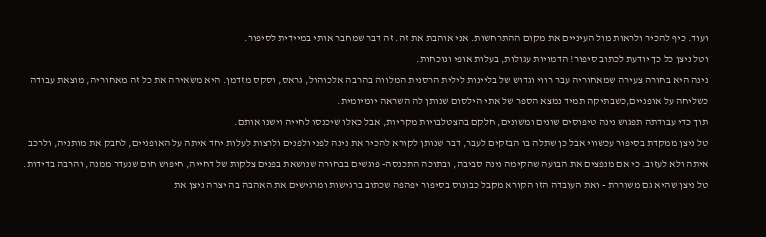ועוד. כיף להכיר ולראות מול העיניים את מקום ההתרחשות. אני אוהבת את זה. זה דבר שמחבר אותי במיידית לסיפור.
וטל ניצן כל כך יודעת לכתוב סיפור! הדמויות עגולות, בעלות אופי ונוכחות.
נינה היא בחורה צעירה שמאחוריה עבר רווי וגדוש של בליינות לילית הרסנית המלווה בהרבה אלכוהול, גראס, וסקס מזדמן. היא משאירה את כל זה מאחוריה, מוצאת עבודה כשליחה על אופניים,כשבתיקה תמיד נמצא הספר של אתי הילסום שנותן לה השראה יומיומית.
תוך כדי עבודתה תפגוש נינה טיפוסים שונים ומשונים, חלקם בהצטלבויות מקריות, אבל כאלו שיכנסו לחייה וישנו אותם.
טל ניצן ממקדת בסיפור עכשווי אבל כן שתלה בו הבזקים לעבר, דבר שנותן לקורא להכיר את נינה לפני ולפנים ולרצות לעלות יחד איתה על האופניים, לחבק את מותניה, ולרכב איתה ולא לעזוב. כי אם מנפצים את הבועה שהקימה נינה סביבה, ובתוכה התכנסה- פוגשים בבחורה שנושאת בפנים צלקות של דחייה, חיפוש חום שנעדר ממנה, והרבה בדידות.
טל ניצן שהיא גם משוררת - ואת העובדה הזו הקורא מקבל כבונוס בסיפור יפהפה שכתוב ברגישות ומרגישים את האהבה בה יצרה ניצן את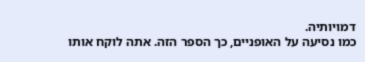דמויותיה.
כמו נסיעה על האופניים, כך הספר הזה. אתה לוקח אותו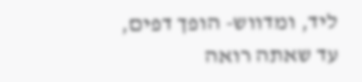ליד, ומדווש- הופך דפים, עד שאתה רואה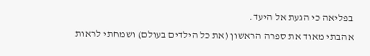בפליאה כי הגעת אל היעד.
אהבתי מאוד את ספרה הראשון (את כל הילדים בעולם) ושמחתי לראות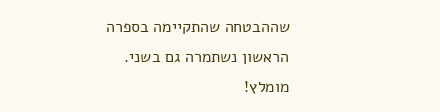שההבטחה שהתקיימה בספרה הראשון נשתמרה גם בשני.
מומלץ!